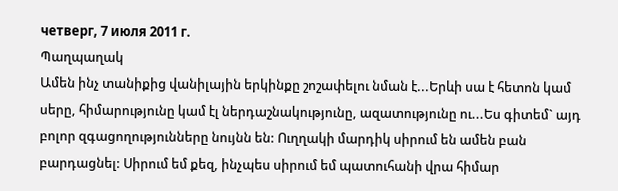четверг, 7 июля 2011 г.
Պաղպաղակ
Ամեն ինչ տանիքից վանիլային երկինքը շոշափելու նման է...Երևի սա է հետոն կամ սերը, հիմարությունը կամ էլ ներդաշնակությունը, ազատությունը ու...Ես գիտեմ` այդ բոլոր զգացողությունները նույնն են: Ուղղակի մարդիկ սիրում են ամեն բան բարդացնել: Սիրում եմ քեզ, ինչպես սիրում եմ պատուհանի վրա հիմար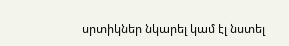սրտիկներ նկարել կամ էլ նստել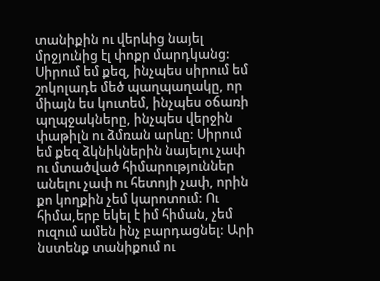տանիքին ու վերևից նայել մրջյունից էլ փոքր մարդկանց: Սիրում եմ քեզ, ինչպես սիրում եմ շոկոլադե մեծ պաղպաղակը, որ միայն ես կուտեմ, ինչպես օճառի պղպջակները, ինչպես վերջին փաթիլն ու ձմռան արևը: Սիրում եմ քեզ ձկնիկներին նայելու չափ ու մտածված հիմարություններ անելու չափ ու հետոյի չափ, որին քո կողքին չեմ կարոտում: Ու հիմա,երբ եկել է իմ հիման, չեմ ուզում ամեն ինչ բարդացնել: Արի նստենք տանիքում ու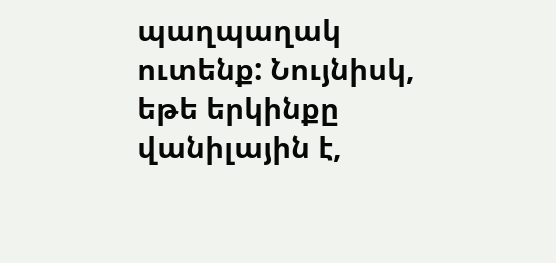պաղպաղակ ուտենք: Նույնիսկ, եթե երկինքը վանիլային է,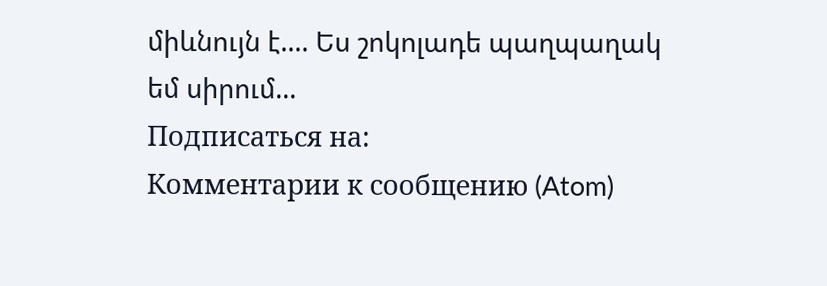միևնույն է.... Ես շոկոլադե պաղպաղակ եմ սիրում...
Подписаться на:
Комментарии к сообщению (Atom)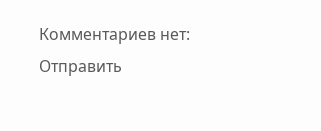Комментариев нет:
Отправить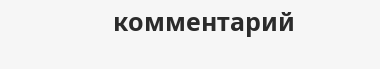комментарий